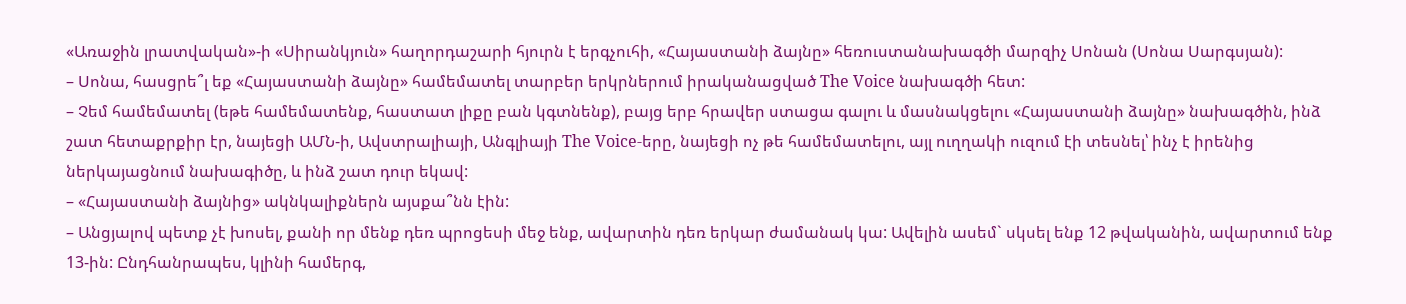«Առաջին լրատվական»-ի «Սիրանկյուն» հաղորդաշարի հյուրն է երգչուհի, «Հայաստանի ձայնը» հեռուստանախագծի մարզիչ Սոնան (Սոնա Սարգսյան):
– Սոնա, հասցրե՞լ եք «Հայաստանի ձայնը» համեմատել տարբեր երկրներում իրականացված The Voice նախագծի հետ:
– Չեմ համեմատել (եթե համեմատենք, հաստատ լիքը բան կգտնենք), բայց երբ հրավեր ստացա գալու և մասնակցելու «Հայաստանի ձայնը» նախագծին, ինձ շատ հետաքրքիր էր, նայեցի ԱՄՆ-ի, Ավստրալիայի, Անգլիայի The Voice-երը, նայեցի ոչ թե համեմատելու, այլ ուղղակի ուզում էի տեսնել՝ ինչ է իրենից ներկայացնում նախագիծը, և ինձ շատ դուր եկավ:
– «Հայաստանի ձայնից» ակնկալիքներն այսքա՞նն էին:
– Անցյալով պետք չէ խոսել, քանի որ մենք դեռ պրոցեսի մեջ ենք, ավարտին դեռ երկար ժամանակ կա: Ավելին ասեմ` սկսել ենք 12 թվականին, ավարտում ենք 13-ին: Ընդհանրապես, կլինի համերգ,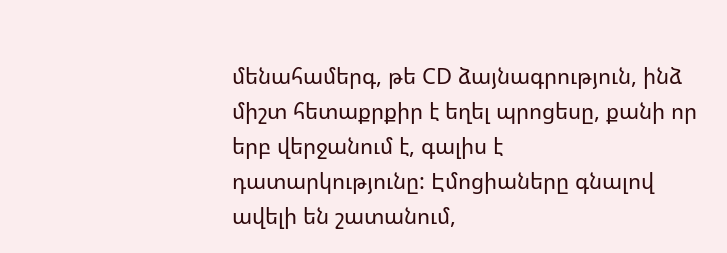մենահամերգ, թե CD ձայնագրություն, ինձ միշտ հետաքրքիր է եղել պրոցեսը, քանի որ երբ վերջանում է, գալիս է դատարկությունը: Էմոցիաները գնալով ավելի են շատանում,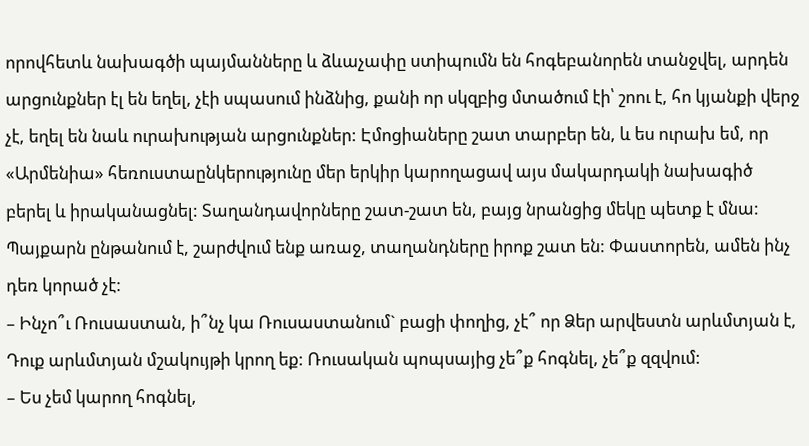որովհետև նախագծի պայմանները և ձևաչափը ստիպումն են հոգեբանորեն տանջվել, արդեն արցունքներ էլ են եղել, չէի սպասում ինձնից, քանի որ սկզբից մտածում էի՝ շոու է, հո կյանքի վերջ չէ, եղել են նաև ուրախության արցունքներ: Էմոցիաները շատ տարբեր են, և ես ուրախ եմ, որ «Արմենիա» հեռուստաընկերությունը մեր երկիր կարողացավ այս մակարդակի նախագիծ բերել և իրականացնել: Տաղանդավորները շատ-շատ են, բայց նրանցից մեկը պետք է մնա: Պայքարն ընթանում է, շարժվում ենք առաջ, տաղանդները իրոք շատ են: Փաստորեն, ամեն ինչ դեռ կորած չէ:
– Ինչո՞ւ Ռուսաստան, ի՞նչ կա Ռուսաստանում` բացի փողից, չէ՞ որ Ձեր արվեստն արևմտյան է, Դուք արևմտյան մշակույթի կրող եք: Ռուսական պոպսայից չե՞ք հոգնել, չե՞ք զզվում:
– Ես չեմ կարող հոգնել,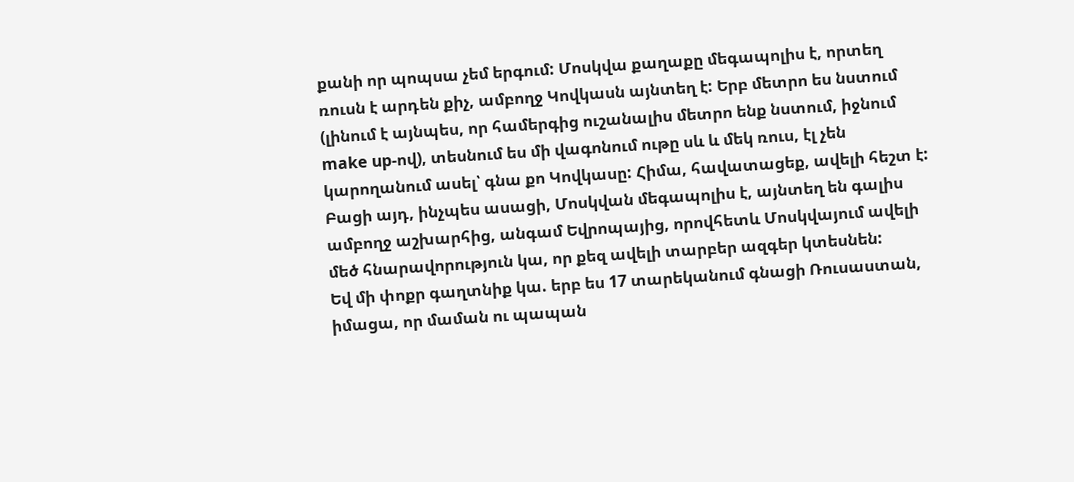քանի որ պոպսա չեմ երգում: Մոսկվա քաղաքը մեգապոլիս է, որտեղ ռուսն է արդեն քիչ, ամբողջ Կովկասն այնտեղ է: Երբ մետրո ես նստում (լինում է այնպես, որ համերգից ուշանալիս մետրո ենք նստում, իջնում make up-ով), տեսնում ես մի վագոնում ութը սև և մեկ ռուս, էլ չեն կարողանում ասել՝ գնա քո Կովկասը: Հիմա, հավատացեք, ավելի հեշտ է: Բացի այդ, ինչպես ասացի, Մոսկվան մեգապոլիս է, այնտեղ են գալիս ամբողջ աշխարհից, անգամ Եվրոպայից, որովհետև Մոսկվայում ավելի մեծ հնարավորություն կա, որ քեզ ավելի տարբեր ազգեր կտեսնեն:
Եվ մի փոքր գաղտնիք կա. երբ ես 17 տարեկանում գնացի Ռուսաստան, իմացա, որ մաման ու պապան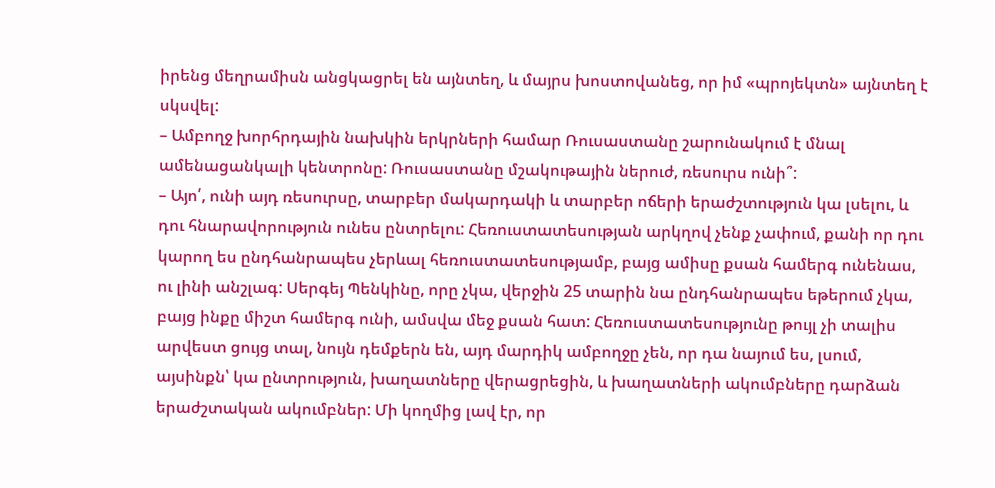իրենց մեղրամիսն անցկացրել են այնտեղ, և մայրս խոստովանեց, որ իմ «պրոյեկտն» այնտեղ է սկսվել:
– Ամբողջ խորհրդային նախկին երկրների համար Ռուսաստանը շարունակում է մնալ ամենացանկալի կենտրոնը: Ռուսաստանը մշակութային ներուժ, ռեսուրս ունի՞:
– Այո՛, ունի այդ ռեսուրսը, տարբեր մակարդակի և տարբեր ոճերի երաժշտություն կա լսելու, և դու հնարավորություն ունես ընտրելու: Հեռուստատեսության արկղով չենք չափում, քանի որ դու կարող ես ընդհանրապես չերևալ հեռուստատեսությամբ, բայց ամիսը քսան համերգ ունենաս, ու լինի անշլագ: Սերգեյ Պենկինը, որը չկա, վերջին 25 տարին նա ընդհանրապես եթերում չկա, բայց ինքը միշտ համերգ ունի, ամսվա մեջ քսան հատ: Հեռուստատեսությունը թույլ չի տալիս արվեստ ցույց տալ, նույն դեմքերն են, այդ մարդիկ ամբողջը չեն, որ դա նայում ես, լսում, այսինքն՝ կա ընտրություն, խաղատները վերացրեցին, և խաղատների ակումբները դարձան երաժշտական ակումբներ: Մի կողմից լավ էր, որ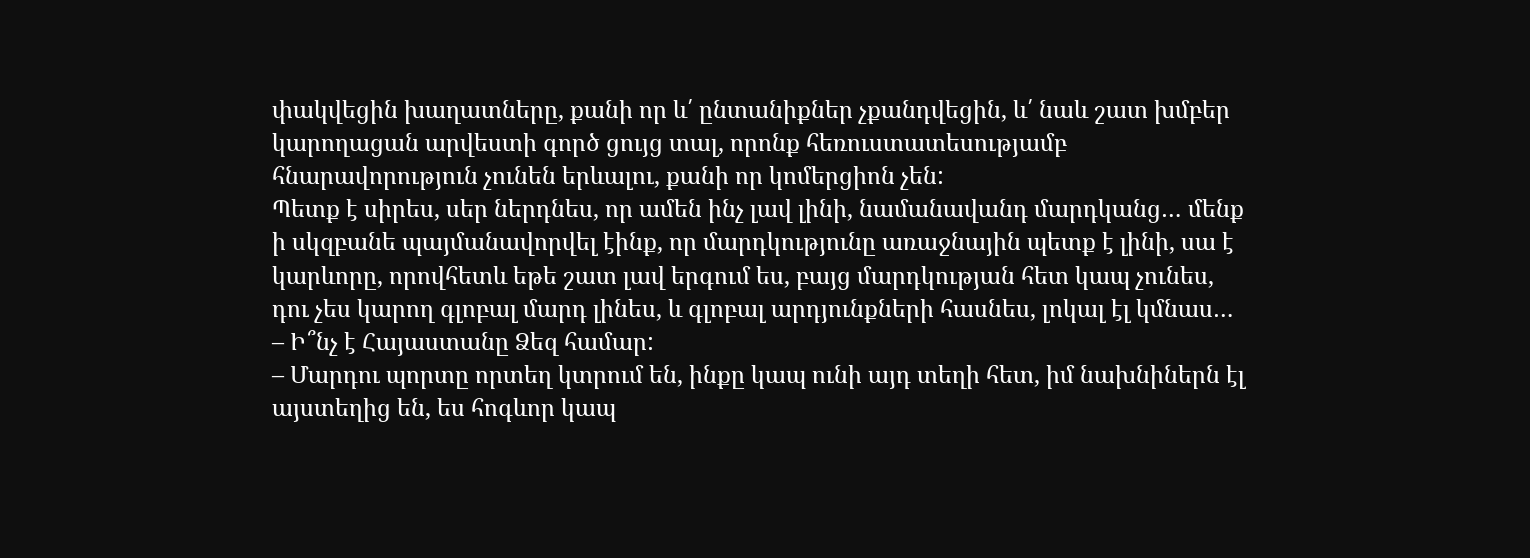փակվեցին խաղատները, քանի որ և՛ ընտանիքներ չքանդվեցին, և՛ նաև շատ խմբեր կարողացան արվեստի գործ ցույց տալ, որոնք հեռուստատեսությամբ հնարավորություն չունեն երևալու, քանի որ կոմերցիոն չեն:
Պետք է սիրես, սեր ներդնես, որ ամեն ինչ լավ լինի, նամանավանդ մարդկանց… մենք ի սկզբանե պայմանավորվել էինք, որ մարդկությունը առաջնային պետք է լինի, սա է կարևորը, որովհետև եթե շատ լավ երգում ես, բայց մարդկության հետ կապ չունես, դու չես կարող գլոբալ մարդ լինես, և գլոբալ արդյունքների հասնես, լոկալ էլ կմնաս…
– Ի՞նչ է Հայաստանը Ձեզ համար:
– Մարդու պորտը որտեղ կտրում են, ինքը կապ ունի այդ տեղի հետ, իմ նախնիներն էլ այստեղից են, ես հոգևոր կապ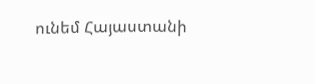ունեմ Հայաստանի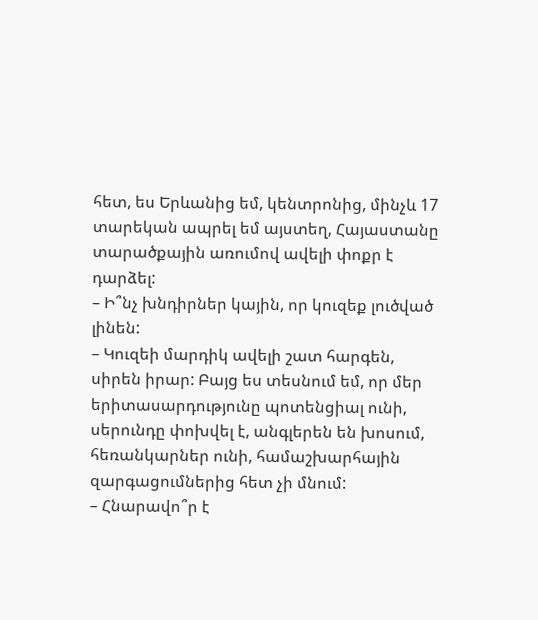հետ, ես Երևանից եմ, կենտրոնից, մինչև 17 տարեկան ապրել եմ այստեղ, Հայաստանը տարածքային առումով ավելի փոքր է դարձել:
– Ի՞նչ խնդիրներ կային, որ կուզեք լուծված լինեն:
– Կուզեի մարդիկ ավելի շատ հարգեն, սիրեն իրար: Բայց ես տեսնում եմ, որ մեր երիտասարդությունը պոտենցիալ ունի, սերունդը փոխվել է, անգլերեն են խոսում, հեռանկարներ ունի, համաշխարհային զարգացումներից հետ չի մնում:
– Հնարավո՞ր է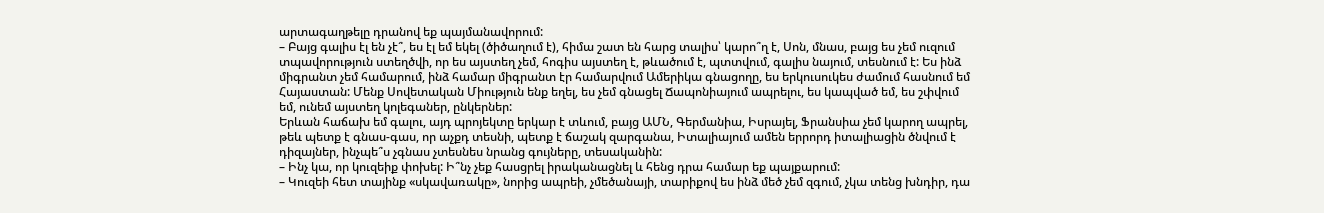արտագաղթելը դրանով եք պայմանավորում:
– Բայց գալիս էլ են չէ՞, ես էլ եմ եկել (ծիծաղում է), հիմա շատ են հարց տալիս՝ կարո՞ղ է, Սոն, մնաս, բայց ես չեմ ուզում տպավորություն ստեղծվի, որ ես այստեղ չեմ, հոգիս այստեղ է, թևածում է, պտտվում, գալիս նայում, տեսնում է: Ես ինձ միգրանտ չեմ համարում, ինձ համար միգրանտ էր համարվում Ամերիկա գնացողը, ես երկուսուկես ժամում հասնում եմ Հայաստան: Մենք Սովետական Միություն ենք եղել, ես չեմ գնացել Ճապոնիայում ապրելու, ես կապված եմ, ես շփվում եմ, ունեմ այստեղ կոլեգաներ, ընկերներ:
Երևան հաճախ եմ գալու, այդ պրոյեկտը երկար է տևում, բայց ԱՄՆ, Գերմանիա, Իսրայել, Ֆրանսիա չեմ կարող ապրել, թեև պետք է գնաս-գաս, որ աչքդ տեսնի, պետք է ճաշակ զարգանա, Իտալիայում ամեն երրորդ իտալիացին ծնվում է դիզայներ, ինչպե՞ս չգնաս չտեսնես նրանց գույները, տեսականին:
– Ինչ կա, որ կուզեիք փոխել: Ի՞նչ չեք հասցրել իրականացնել և հենց դրա համար եք պայքարում:
– Կուզեի հետ տայինք «սկավառակը», նորից ապրեի, չմեծանայի, տարիքով ես ինձ մեծ չեմ զգում, չկա տենց խնդիր, դա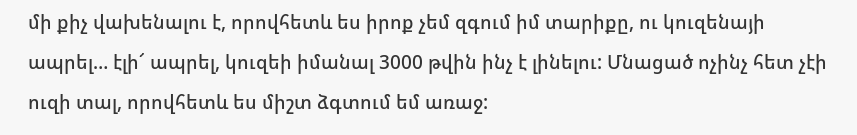մի քիչ վախենալու է, որովհետև ես իրոք չեմ զգում իմ տարիքը, ու կուզենայի ապրել… էլի՜ ապրել, կուզեի իմանալ 3000 թվին ինչ է լինելու: Մնացած ոչինչ հետ չէի ուզի տալ, որովհետև ես միշտ ձգտում եմ առաջ: